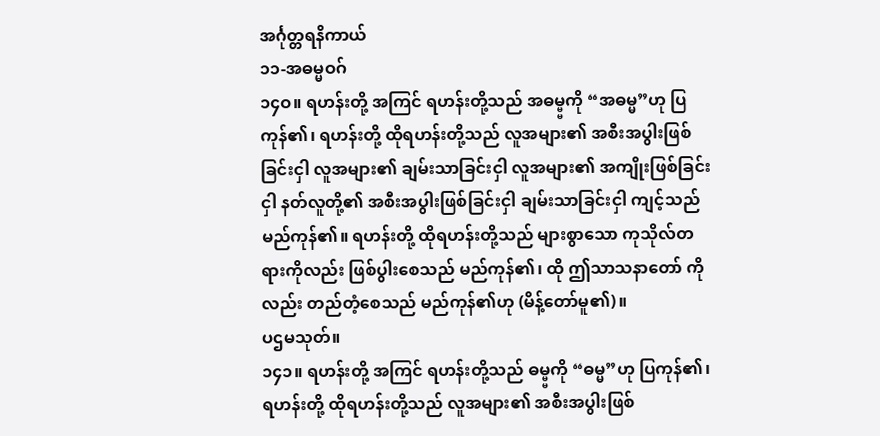အင်္ဂုတ္တရနိကာယ်
၁၁-အဓမ္မဝဂ်
၁၄ဝ။ ရဟန်းတို့ အကြင် ရဟန်းတို့သည် အဓမ္မ္မကို “အဓမ္မ”ဟု ပြကုန်၏၊ ရဟန်းတို့ ထိုရဟန်းတို့သည် လူအများ၏ အစီးအပွါးဖြစ်ခြင်းငှါ လူအများ၏ ချမ်းသာခြင်းငှါ လူအများ၏ အကျိုးဖြစ်ခြင်းငှါ နတ်လူတို့၏ အစီးအပွါးဖြစ်ခြင်းငှါ ချမ်းသာခြင်းငှါ ကျင့်သည် မည်ကုန်၏။ ရဟန်းတို့ ထိုရဟန်းတို့သည် များစွာသော ကုသိုလ်တရားကိုလည်း ဖြစ်ပွါးစေသည် မည်ကုန်၏၊ ထို ဤသာသနာတော် ကိုလည်း တည်တံ့စေသည် မည်ကုန်၏ဟု (မိန့်တော်မူ၏)။
ပဌမသုတ်။
၁၄၁။ ရဟန်းတို့ အကြင် ရဟန်းတို့သည် ဓမ္မ္မကို “ဓမ္မ”ဟု ပြကုန်၏၊ ရဟန်းတို့ ထိုရဟန်းတို့သည် လူအများ၏ အစီးအပွါးဖြစ်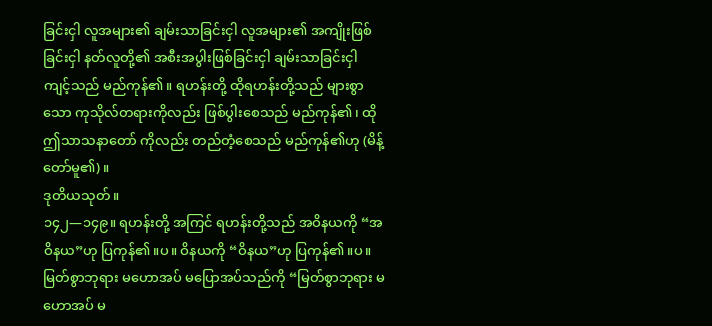ခြင်းငှါ လူအများ၏ ချမ်းသာခြင်းငှါ လူအများ၏ အကျိုးဖြစ်ခြင်းငှါ နတ်လူတို့၏ အစီးအပွါးဖြစ်ခြင်းငှါ ချမ်းသာခြင်းငှါ ကျင့်သည် မည်ကုန်၏။ ရဟန်းတို့ ထိုရဟန်းတို့သည် များစွာသော ကုသိုလ်တရားကိုလည်း ဖြစ်ပွါးစေသည် မည်ကုန်၏၊ ထို ဤသာသနာတော် ကိုလည်း တည်တံ့စေသည် မည်ကုန်၏ဟု (မိန့်တော်မူ၏)။
ဒုတိယသုတ်။
၁၄၂—၁၄၉။ ရဟန်းတို့ အကြင် ရဟန်းတို့သည် အဝိနယကို “အဝိနယ”ဟု ပြကုန်၏။ပ။ ဝိနယကို “ဝိနယ”ဟု ပြကုန်၏။ပ။ မြတ်စွာဘုရား မဟောအပ် မပြောအပ်သည်ကို “မြတ်စွာဘုရား မဟောအပ် မ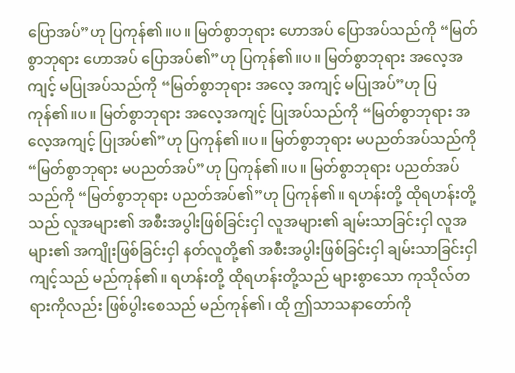ပြောအပ်”ဟု ပြကုန်၏။ပ။ မြတ်စွာဘုရား ဟောအပ် ပြောအပ်သည်ကို “မြတ်စွာဘုရား ဟောအပ် ပြောအပ်၏”ဟု ပြကုန်၏။ပ။ မြတ်စွာဘုရား အလေ့အကျင့် မပြုအပ်သည်ကို “မြတ်စွာဘုရား အလေ့ အကျင့် မပြုအပ်”ဟု ပြကုန်၏။ပ။ မြတ်စွာဘုရား အလေ့အကျင့် ပြုအပ်သည်ကို “မြတ်စွာဘုရား အလေ့အကျင့် ပြုအပ်၏”ဟု ပြကုန်၏။ပ။ မြတ်စွာဘုရား မပညတ်အပ်သည်ကို “မြတ်စွာဘုရား မပညတ်အပ်”ဟု ပြကုန်၏။ပ။ မြတ်စွာဘုရား ပညတ်အပ်သည်ကို “မြတ်စွာဘုရား ပညတ်အပ်၏”ဟု ပြကုန်၏။ ရဟန်းတို့ ထိုရဟန်းတို့သည် လူအများ၏ အစီးအပွါးဖြစ်ခြင်းငှါ လူအများ၏ ချမ်းသာခြင်းငှါ လူအများ၏ အကျိုးဖြစ်ခြင်းငှါ နတ်လူတို့၏ အစီးအပွါးဖြစ်ခြင်းငှါ ချမ်းသာခြင်းငှါ ကျင့်သည် မည်ကုန်၏။ ရဟန်းတို့ ထိုရဟန်းတို့သည် များစွာသော ကုသိုလ်တရားကိုလည်း ဖြစ်ပွါးစေသည် မည်ကုန်၏၊ ထို ဤသာသနာတော်ကို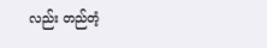လည်း တည်တံ့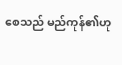စေသည် မည်ကုန်၏ဟု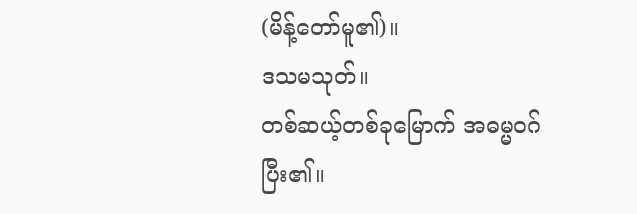(မိန့်တော်မူ၏)။
ဒသမသုတ်။
တစ်ဆယ့်တစ်ခုမြောက် အဓမ္မဝဂ် ပြီး၏။